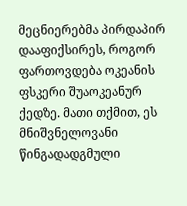მეცნიერებმა პირდაპირ დააფიქსირეს, როგორ ფართოვდება ოკეანის ფსკერი შუაოკეანურ ქედზე. მათი თქმით, ეს მნიშვნელოვანი წინგადადგმული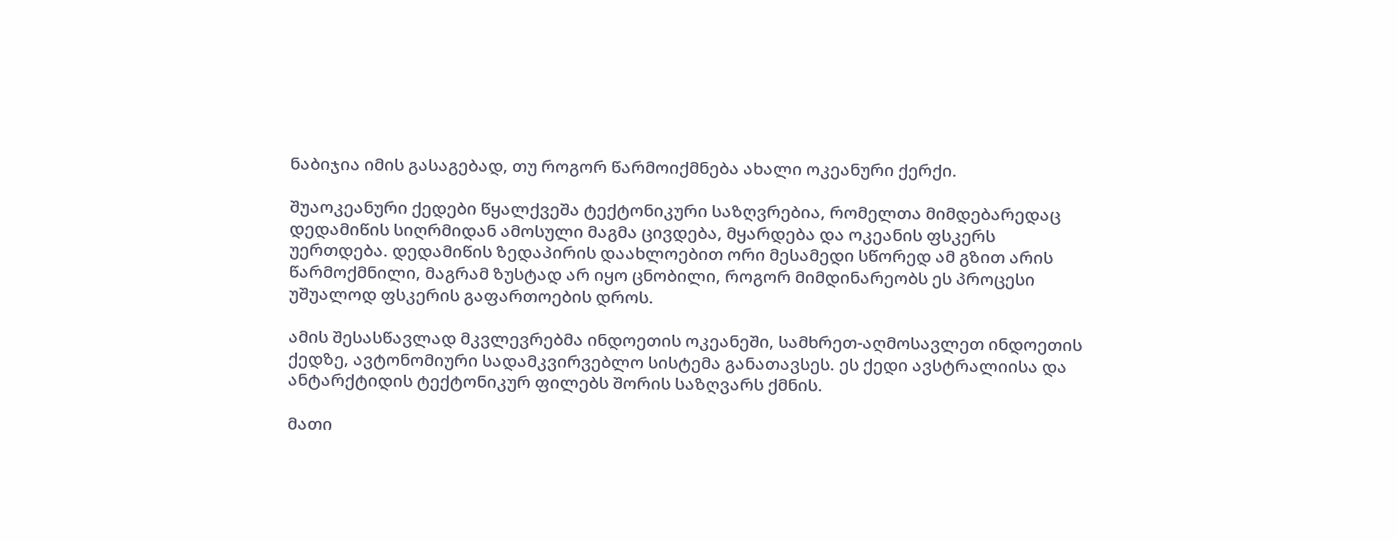ნაბიჯია იმის გასაგებად, თუ როგორ წარმოიქმნება ახალი ოკეანური ქერქი.

შუაოკეანური ქედები წყალქვეშა ტექტონიკური საზღვრებია, რომელთა მიმდებარედაც დედამიწის სიღრმიდან ამოსული მაგმა ცივდება, მყარდება და ოკეანის ფსკერს უერთდება. დედამიწის ზედაპირის დაახლოებით ორი მესამედი სწორედ ამ გზით არის წარმოქმნილი, მაგრამ ზუსტად არ იყო ცნობილი, როგორ მიმდინარეობს ეს პროცესი უშუალოდ ფსკერის გაფართოების დროს.

ამის შესასწავლად მკვლევრებმა ინდოეთის ოკეანეში, სამხრეთ-აღმოსავლეთ ინდოეთის ქედზე, ავტონომიური სადამკვირვებლო სისტემა განათავსეს. ეს ქედი ავსტრალიისა და ანტარქტიდის ტექტონიკურ ფილებს შორის საზღვარს ქმნის.

მათი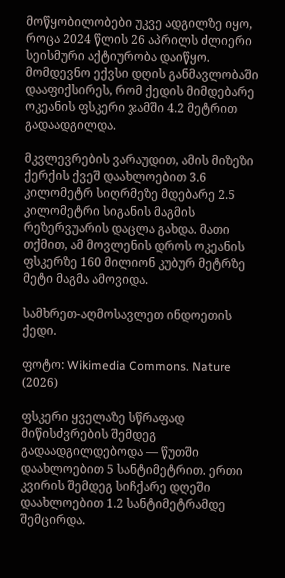მოწყობილობები უკვე ადგილზე იყო, როცა 2024 წლის 26 აპრილს ძლიერი სეისმური აქტიურობა დაიწყო. მომდევნო ექვსი დღის განმავლობაში დააფიქსირეს, რომ ქედის მიმდებარე ოკეანის ფსკერი ჯამში 4.2 მეტრით გადაადგილდა.

მკვლევრების ვარაუდით, ამის მიზეზი ქერქის ქვეშ დაახლოებით 3.6 კილომეტრ სიღრმეზე მდებარე 2.5 კილომეტრი სიგანის მაგმის რეზერვუარის დაცლა გახდა. მათი თქმით, ამ მოვლენის დროს ოკეანის ფსკერზე 160 მილიონ კუბურ მეტრზე მეტი მაგმა ამოვიდა.

სამხრეთ-აღმოსავლეთ ინდოეთის ქედი.

ფოტო: Wikimedia Commons. Nature (2026)

ფსკერი ყველაზე სწრაფად მიწისძვრების შემდეგ გადაადგილდებოდა — წუთში დაახლოებით 5 სანტიმეტრით. ერთი კვირის შემდეგ სიჩქარე დღეში დაახლოებით 1.2 სანტიმეტრამდე შემცირდა.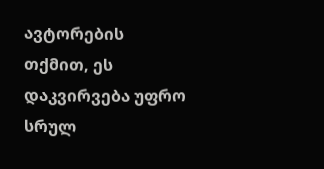ავტორების თქმით, ეს დაკვირვება უფრო სრულ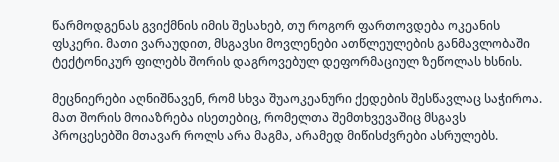წარმოდგენას გვიქმნის იმის შესახებ, თუ როგორ ფართოვდება ოკეანის ფსკერი. მათი ვარაუდით, მსგავსი მოვლენები ათწლეულების განმავლობაში ტექტონიკურ ფილებს შორის დაგროვებულ დეფორმაციულ ზეწოლას ხსნის.

მეცნიერები აღნიშნავენ, რომ სხვა შუაოკეანური ქედების შესწავლაც საჭიროა. მათ შორის მოიაზრება ისეთებიც, რომელთა შემთხვევაშიც მსგავს პროცესებში მთავარ როლს არა მაგმა, არამედ მიწისძვრები ასრულებს.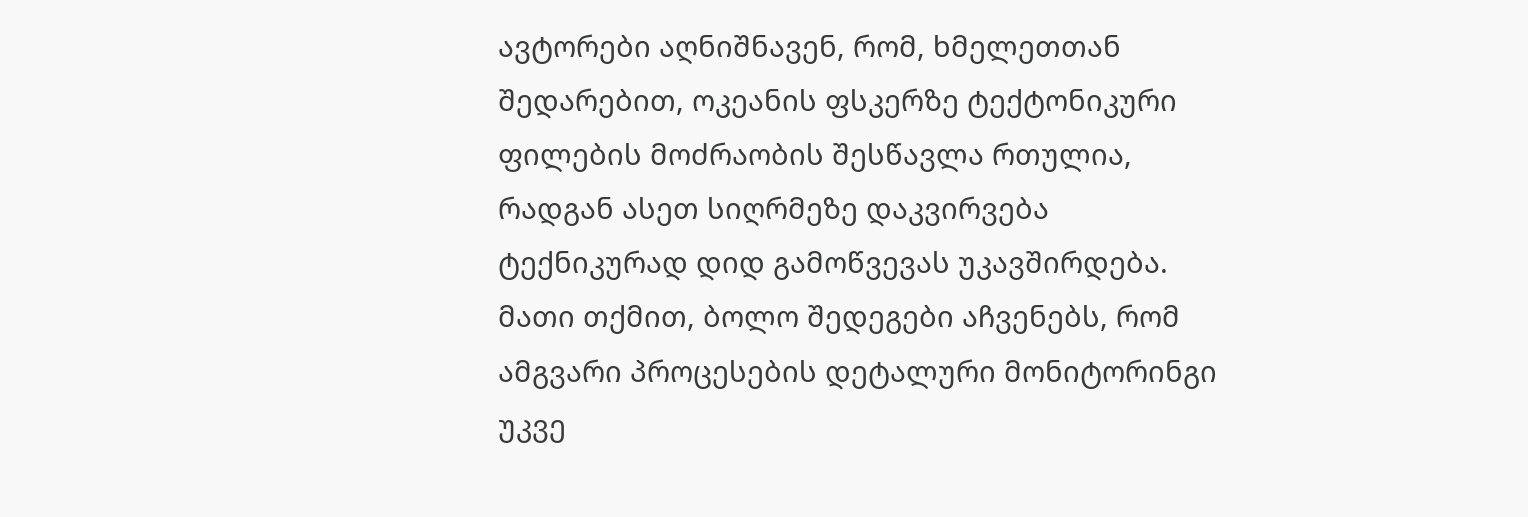ავტორები აღნიშნავენ, რომ, ხმელეთთან შედარებით, ოკეანის ფსკერზე ტექტონიკური ფილების მოძრაობის შესწავლა რთულია, რადგან ასეთ სიღრმეზე დაკვირვება ტექნიკურად დიდ გამოწვევას უკავშირდება. მათი თქმით, ბოლო შედეგები აჩვენებს, რომ ამგვარი პროცესების დეტალური მონიტორინგი უკვე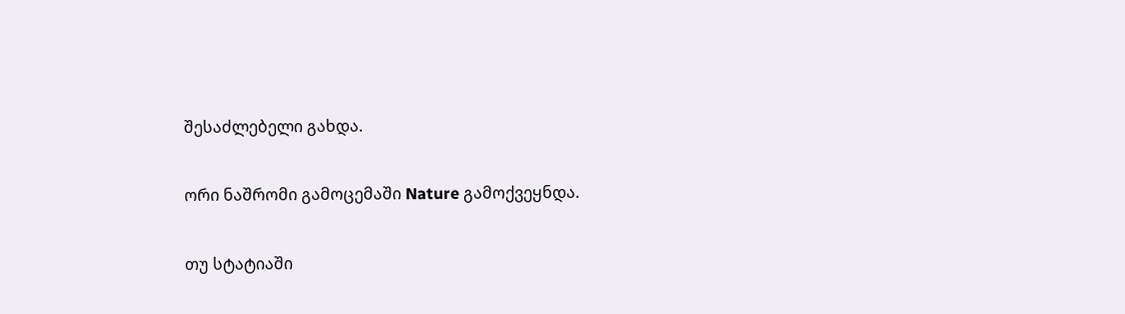შესაძლებელი გახდა.

ორი ნაშრომი გამოცემაში Nature გამოქვეყნდა.

თუ სტატიაში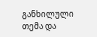განხილული თემა და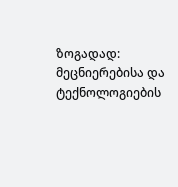ზოგადად: მეცნიერებისა და ტექნოლოგიების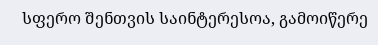სფერო შენთვის საინტერესოა, გამოიწერე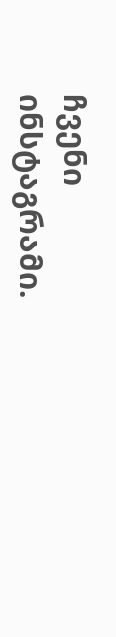ჩვენი ინსტაგრამი.